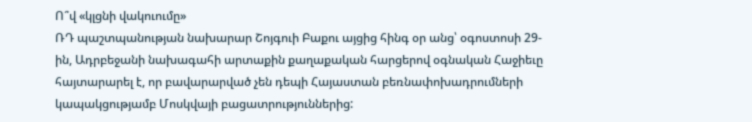Ո՞վ «կլցնի վակուումը»
ՌԴ պաշտպանության նախարար Շոյգուի Բաքու այցից հինգ օր անց՝ օգոստոսի 29-ին, Ադրբեջանի նախագահի արտաքին քաղաքական հարցերով օգնական Հաջիեւը հայտարարել է, որ բավարարված չեն դեպի Հայաստան բեռնափոխադրումների կապակցությամբ Մոսկվայի բացատրություններից: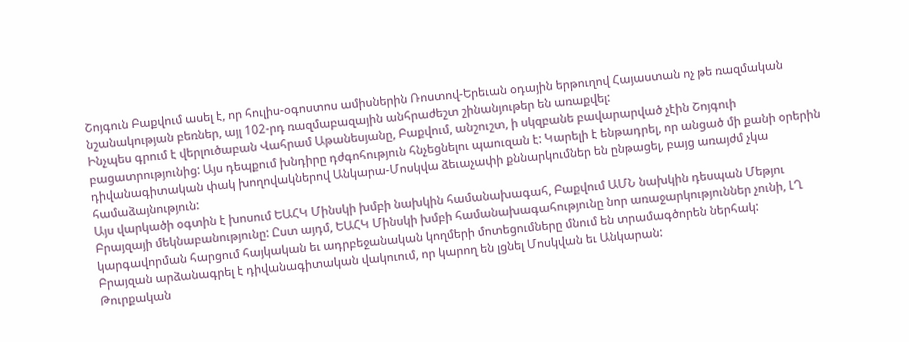Շոյգուն Բաքվում ասել է, որ հուլիս-օգոստոս ամիսներին Ռոստով-Երեւան օդային երթուղով Հայաստան ոչ թե ռազմական նշանակության բեռներ, այլ 102-րդ ռազմաբազային անհրաժեշտ շինանյութեր են առաքվել:
Ինչպես գրում է վերլուծաբան Վահրամ Աթանեսյանը, Բաքվում, անշուշտ, ի սկզբանե բավարարված չէին Շոյգուի բացատրությունից: Այս դեպքում խնդիրը դժգոհություն հնչեցնելու պաուզան է: Կարելի է ենթադրել, որ անցած մի քանի օրերին դիվանագիտական փակ խողովակներով Անկարա-Մոսկվա ձեւաչափի քննարկումներ են ընթացել, բայց առայժմ չկա համաձայնություն:
Այս վարկածի օգտին է խոսում ԵԱՀԿ Մինսկի խմբի նախկին համանախագահ, Բաքվում ԱՄՆ նախկին դեսպան Մեթյու Բրայզայի մեկնաբանությունը: Ըստ այդմ, ԵԱՀԿ Մինսկի խմբի համանախագահությունը նոր առաջարկություններ չունի, ԼՂ կարգավորման հարցում հայկական եւ ադրբեջանական կողմերի մոտեցումները մնում են տրամագծորեն ներհակ:
Բրայզան արձանագրել է դիվանագիտական վակուում, որ կարող են լցնել Մոսկվան եւ Անկարան:
Թուրքական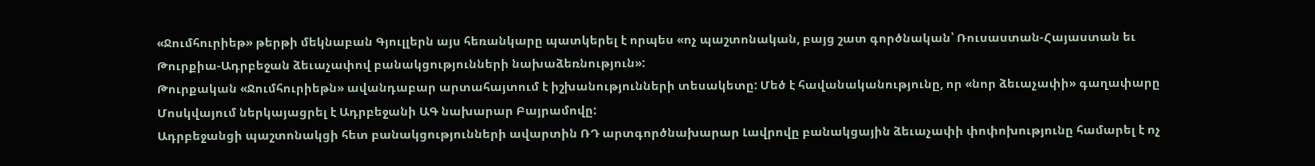«Ջումհուրիեթ» թերթի մեկնաբան Գյուլլերն այս հեռանկարը պատկերել է որպես «ոչ պաշտոնական, բայց շատ գործնական՝ Ռուսաստան-Հայաստան եւ Թուրքիա-Ադրբեջան ձեւաչափով բանակցությունների նախաձեռնություն»:
Թուրքական «Ջումհուրիեթն» ավանդաբար արտահայտում է իշխանությունների տեսակետը: Մեծ է հավանականությունը, որ «նոր ձեւաչափի» գաղափարը Մոսկվայում ներկայացրել է Ադրբեջանի ԱԳ նախարար Բայրամովը:
Ադրբեջանցի պաշտոնակցի հետ բանակցությունների ավարտին ՌԴ արտգործնախարար Լավրովը բանակցային ձեւաչափի փոփոխությունը համարել է ոչ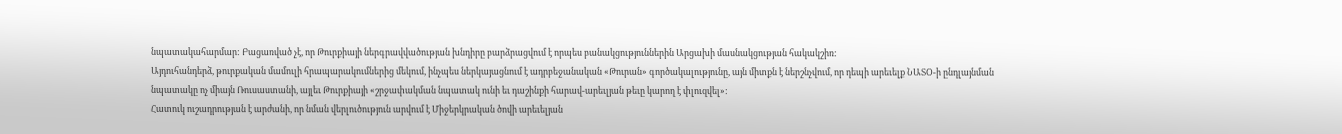նպատակահարմար: Բացառված չէ, որ Թուրքիայի ներգրավվածության խնդիրը բարձրացվում է որպես բանակցություններին Արցախի մասնակցության հակակշիռ:
Այդուհանդերձ, թուրքական մամուլի հրապարակումներից մեկում, ինչպես ներկայացնում է ադրբեջանական «Թուրան» գործակալությունը, այն միտքն է ներշնչվում, որ դեպի արեւելք ՆԱՏՕ-ի ընդլայնման նպատակը ոչ միայն Ռուսաստանի, այլեւ Թուրքիայի «շրջափակման նպատակ ունի եւ դաշինքի հարավ-արեւլյան թեւը կարող է փլուզվել»:
Հատուկ ուշադրության է արժանի, որ նման վերլուծություն արվում է Միջերկրական ծովի արեւելյան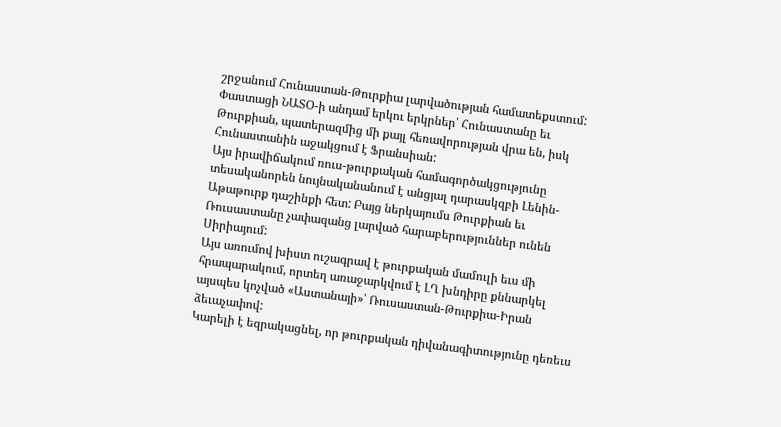շրջանում Հունաստան-Թուրքիա լարվածության համատեքստում: Փաստացի ՆԱՏՕ-ի անդամ երկու երկրներ՝ Հունաստանը եւ Թուրքիան, պատերազմից մի քայլ հեռավորության վրա են, իսկ Հունաստանին աջակցում է Ֆրանսիան:
Այս իրավիճակում ռուս-թուրքական համագործակցությունը տեսականորեն նույնականանում է անցյալ դարասկզբի Լենին-Աթաթուրք դաշինքի հետ: Բայց ներկայումս Թուրքիան եւ Ռուսաստանը չափազանց լարված հարաբերություններ ունեն Սիրիայում:
Այս առումով խիստ ուշագրավ է թուրքական մամուլի եւս մի հրապարակում, որտեղ առաջարկվում է ԼՂ խնդիրը քննարկել այսպես կոչված «Աստանայի»՝ Ռուսաստան-Թուրքիա-Իրան ձեւաչափով:
Կարելի է եզրակացնել, որ թուրքական դիվանագիտությունը դեռեւս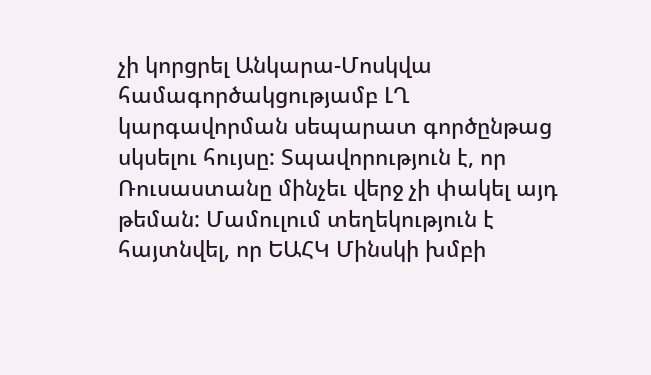չի կորցրել Անկարա-Մոսկվա համագործակցությամբ ԼՂ կարգավորման սեպարատ գործընթաց սկսելու հույսը: Տպավորություն է, որ Ռուսաստանը մինչեւ վերջ չի փակել այդ թեման: Մամուլում տեղեկություն է հայտնվել, որ ԵԱՀԿ Մինսկի խմբի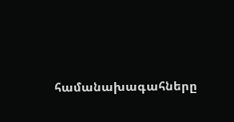համանախագահները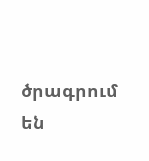ծրագրում են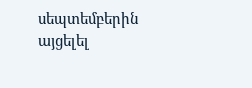սեպտեմբերին այցելել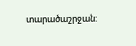տարածաշրջան: